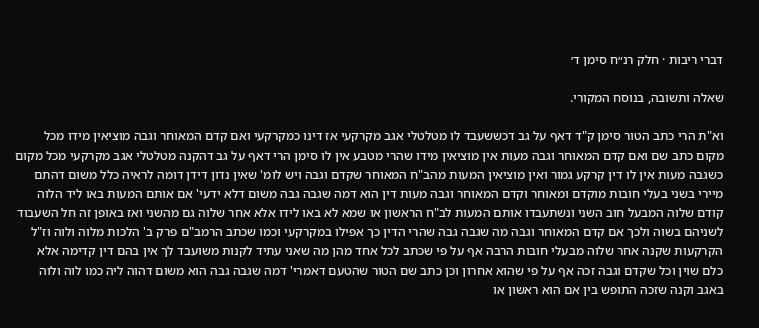דברי ריבות · חלק רנ״ח סימן ד׳

שאלה ותשובה, בנוסח המקורי.

וא"ת הרי כתב הטור סימן ק"ד דאף על גב דכששעבד לו מטלטלי אגב מקרקעי אז דינו כמקרקעי ואם קדם המאוחר וגבה מוציאין מידו מכל מקום כתב שם ואם קדם המאוחר וגבה מעות אין מוציאין מידו שהרי מטבע אין לו סימן הרי דאף על גב דהקנה מטלטלי אגב מקרקעי מכל מקום כשגבה מעות אין לו דין קרקע גמור ואין מוציאין המעות מהב"ח המאוחר שקדם וגבה ויש לומ' שאין נדון דידן דומה לראיה כלל משום דהתם מיירי בשני בעלי חובות מוקדם ומאוחר וקדם המאוחר וגבה מעות דין הוא דמה שגבה גבה משום דלא ידעי' אם אותם המעות באו ליד הלוה קודם שלוה המבעל חוב השני ונשתעבדו אותם המעות לב"ח הראשון או שמא לא באו לידו אלא אחר שלוה גם מהשני ואז באופן זה חל השעבוד לשניהם בשוה ולכך אם קדם המאוחר וגבה מה שגבה גבה שהרי הדין כך אפילו במקרקעי וכמו שכתב הרמב"ם פרק ב' הלכות מלוה ולוה וז"ל הקרקעות שקנה אחר שלוה מבעלי חובות הרבה אף על פי שכתב לכל אחד מהן מה שאני עתיד לקנות משועבד לך אין בהם דין קדימה אלא כלם שוין וכל שקדם וגבה זכה אף על פי שהוא אחרון וכן כתב שם הטור שהטעם דאמרי' דמה שגבה גבה הוא משום דהוה ליה כמו לוה ולוה באגב וקנה שזכה התופש בין אם הוא ראשון או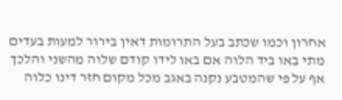אחרון וכמו שכתב בעל התרומות דאין בירור למעות בעדים מתי באו ביד הלוה אם באו לידו קודם שלוה מהשני והלכך אף על פי שהמטבע נקנה באגב מכל מקום חזר דינו כלוה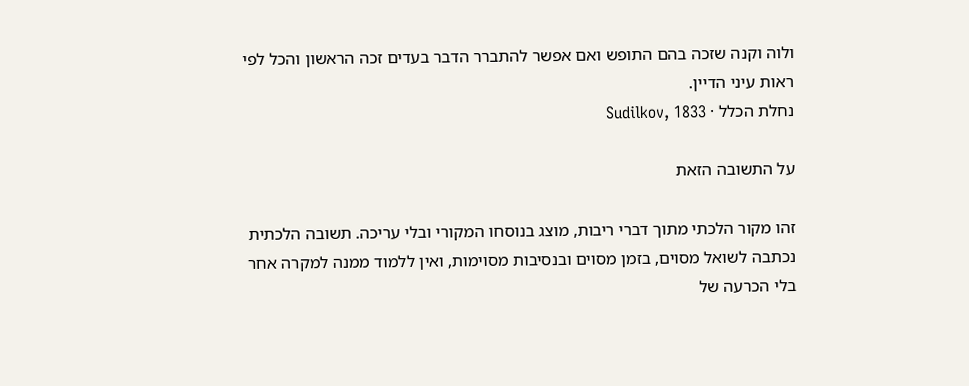ולוה וקנה שזכה בהם התופש ואם אפשר להתברר הדבר בעדים זכה הראשון והכל לפי ראות עיני הדיין.
נחלת הכלל · Sudilkov, 1833

על התשובה הזאת

זהו מקור הלכתי מתוך דברי ריבות, מוצג בנוסחו המקורי ובלי עריכה. תשובה הלכתית נכתבה לשואל מסוים, בזמן מסוים ובנסיבות מסוימות, ואין ללמוד ממנה למקרה אחר בלי הכרעה של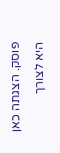פוסק. הצגתה כאן היא לצורך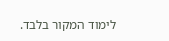לימוד המקור בלבד.